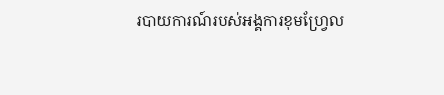របាយការណ៍របស់អង្គការខុមហ្វ្រែល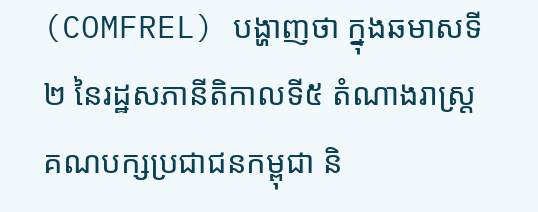(COMFREL) បង្ហាញថា ក្នុងឆមាសទី២ នៃរដ្ឋសភានីតិកាលទី៥ តំណាងរាស្ត្រគណបក្សប្រជាជនកម្ពុជា និ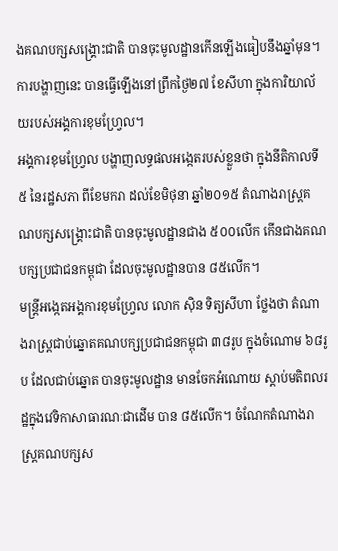ងគណបក្សសង្គ្រោះជាតិ បានចុះមូលដ្ឋានកើនឡើងធៀបនឹងឆ្នាំមុន។ ការបង្ហាញនេះ បានធ្វើឡើងនៅព្រឹកថ្ងៃ២៧ ខែសីហា ក្នុងការិយាល័យរបស់អង្គការខុមហ្វ្រែល។
អង្គការខុមហ្វ្រែល បង្ហាញលទ្ធផលអង្កេតរបស់ខ្លួនថា ក្នុងនីតិកាលទី៥ នៃរដ្ឋសភា ពីខែមករា ដល់ខែមិថុនា ឆ្នាំ២០១៥ តំណាងរាស្ត្រគណបក្សសង្គ្រោះជាតិ បានចុះមូលដ្ឋានជាង ៥០០លើក កើនជាងគណបក្សប្រជាជនកម្ពុជា ដែលចុះមូលដ្ឋានបាន ៨៥លើក។
មន្ត្រីអង្កេតអង្គការខុមហ្វ្រែល លោក ស៊ិន ទិត្យសីហា ថ្លែងថា តំណាងរាស្ត្រជាប់ឆ្នោតគណបក្សប្រជាជនកម្ពុជា ៣៨រូប ក្នុងចំណោម ៦៨រូប ដែលជាប់ឆ្នោត បានចុះមូលដ្ឋាន មានចែកអំណោយ ស្តាប់មតិពលរដ្ឋក្នុងវេទិកាសាធារណៈជាដើម បាន ៨៥លើក។ ចំណែកតំណាងរាស្ត្រគណបក្សស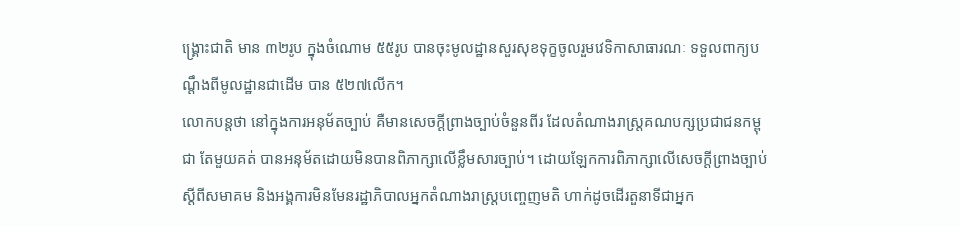ង្គ្រោះជាតិ មាន ៣២រូប ក្នុងចំណោម ៥៥រូប បានចុះមូលដ្ឋានសួរសុខទុក្ខចូលរួមវេទិកាសាធារណៈ ទទួលពាក្យបណ្ដឹងពីមូលដ្ឋានជាដើម បាន ៥២៧លើក។
លោកបន្តថា នៅក្នុងការអនុម័តច្បាប់ គឺមានសេចក្ដីព្រាងច្បាប់ចំនួនពីរ ដែលតំណាងរាស្ត្រគណបក្សប្រជាជនកម្ពុជា តែមួយគត់ បានអនុម័តដោយមិនបានពិភាក្សាលើខ្លឹមសារច្បាប់។ ដោយឡែកការពិភាក្សាលើសេចក្ដីព្រាងច្បាប់ស្ដីពីសមាគម និងអង្គការមិនមែនរដ្ឋាភិបាលអ្នកតំណាងរាស្ត្របញ្ចេញមតិ ហាក់ដូចដើរតួនាទីជាអ្នក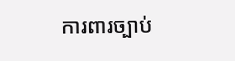ការពារច្បាប់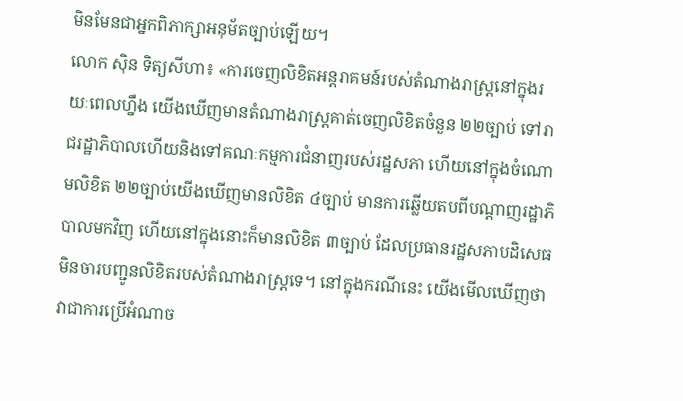មិនមែនជាអ្នកពិភាក្សាអនុម័តច្បាប់ឡើយ។
លោក ស៊ិន ទិត្យសីហា៖ «ការចេញលិខិតអន្តរាគមន៍របស់តំណាងរាស្ត្រនៅក្នុងរយៈពេលហ្នឹង យើងឃើញមានតំណាងរាស្ត្រគាត់ចេញលិខិតចំនួន ២២ច្បាប់ ទៅរាជរដ្ឋាភិបាលហើយនិងទៅគណៈកម្មការជំនាញរបស់រដ្ឋសភា ហើយនៅក្នុងចំណោមលិខិត ២២ច្បាប់យើងឃើញមានលិខិត ៤ច្បាប់ មានការឆ្លើយតបពីបណ្ដាញរដ្ឋាភិបាលមកវិញ ហើយនៅក្នុងនោះក៏មានលិខិត ៣ច្បាប់ ដែលប្រធានរដ្ឋសភាបដិសេធមិនចារបញ្ជូនលិខិតរបស់តំណាងរាស្ត្រទេ។ នៅក្នុងករណីនេះ យើងមើលឃើញថា វាជាការប្រើអំណាច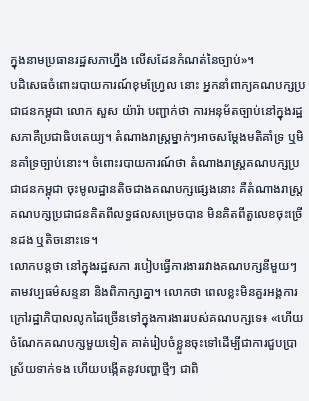ក្នុងនាមប្រធានរដ្ឋសភាហ្នឹង លើសដែនកំណត់នៃច្បាប់»។
បដិសេធចំពោះរបាយការណ៍ខុមហ្វ្រែល នោះ អ្នកនាំពាក្យគណបក្សប្រជាជនកម្ពុជា លោក សួស យ៉ារ៉ា បញ្ជាក់ថា ការអនុម័តច្បាប់នៅក្នុងរដ្ឋសភាគឺប្រជាធិបតេយ្យ។ តំណាងរាស្ត្រម្នាក់ៗអាចសម្ដែងមតិគាំទ្រ ឬមិនគាំទ្រច្បាប់នោះ។ ចំពោះរបាយការណ៍ថា តំណាងរាស្ត្រគណបក្សប្រជាជនកម្ពុជា ចុះមូលដ្ឋានតិចជាងគណបក្សផ្សេងនោះ គឺតំណាងរាស្ត្រគណបក្សប្រជាជនគិតពីលទ្ធផលសម្រេចបាន មិនគិតពីតួលេខចុះច្រើនដង ឬតិចនោះទេ។
លោកបន្តថា នៅក្នុងរដ្ឋសភា របៀបធ្វើការងាររវាងគណបក្សនីមួយៗ តាមវប្បធម៌សន្ទនា និងពិភាក្សាគ្នា។ លោកថា ពេលខ្លះមិនគួរអង្គការក្រៅរដ្ឋាភិបាលលូកដៃច្រើនទៅក្នុងការងាររបស់គណបក្សទេ៖ «ហើយចំណែកគណបក្សមួយទៀត គាត់រៀបចំខ្លួនចុះទៅដើម្បីជាការជួបប្រាស្រ័យទាក់ទង ហើយបង្កើតនូវបញ្ហាថ្មីៗ ជាពិ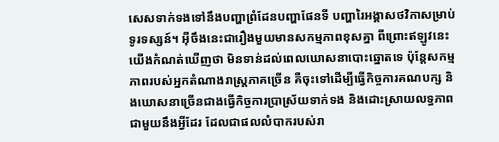សេសទាក់ទងទៅនឹងបញ្ហាព្រំដែនបញ្ហាផែនទី បញ្ហារៃអង្គាសថវិកាសម្រាប់ទូរទស្សន៍។ អ៊ីចឹងនេះជារឿងមួយមានសកម្មភាពខុសគ្នា ពីព្រោះឥឡូវនេះយើងកំណត់ឃើញថា មិនទាន់ដល់ពេលឃោសនាបោះឆ្នោតទេ ប៉ុន្តែសកម្មភាពរបស់អ្នកតំណាងរាស្ត្រភាគច្រើន គឺចុះទៅដើម្បីធ្វើកិច្ចការគណបក្ស និងឃោសនាច្រើនជាងធ្វើកិច្ចការប្រាស្រ័យទាក់ទង និងដោះស្រាយលទ្ធភាពជាមួយនឹងអ្វីដែរ ដែលជាផលលំបាករបស់រា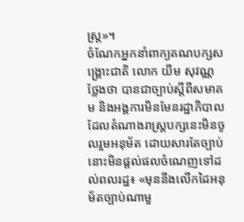ស្ត្រ»។
ចំណែកអ្នកនាំពាក្យគណបក្សសង្គ្រោះជាតិ លោក យឹម សុវណ្ណ ថ្លែងថា បានជាច្បាប់ស្ដីពីសមាគម និងអង្គការមិនមែនរដ្ឋាភិបាល ដែលតំណាងរាស្ត្របក្សនេះមិនចូលរួមអនុម័ត ដោយសារតែច្បាប់នោះមិនផ្ដល់ផលចំណេញទៅដល់ពលរដ្ឋ៖ «មុននឹងលើកដៃអនុម័តច្បាប់ណាមួ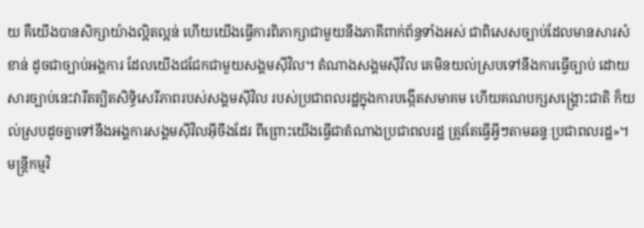យ គឺយើងបានសិក្សាយ៉ាងល្អិតល្អន់ ហើយយើងធ្វើការពិភាក្សាជាមួយនឹងភាគីពាក់ព័ន្ធទាំងអស់ ជាពិសេសច្បាប់ដែលមានសារសំខាន់ ដូចជាច្បាប់អង្គការ ដែលយើងជជែកជាមួយសង្គមស៊ីវិល។ តំណាងសង្គមស៊ីវិល គេមិនយល់ស្របទៅនឹងការធ្វើច្បាប់ ដោយសារច្បាប់នេះវារឹតត្បិតសិទ្ធិសេរីភាពរបស់សង្គមស៊ីវិល របស់ប្រជាពលរដ្ឋក្នុងការបង្កើតសមាគម ហើយគណបក្សសង្គ្រោះជាតិ ក៏យល់ស្របដូចគ្នាទៅនឹងអង្គការសង្គមស៊ីវិលអ៊ីចឹងដែរ ពីព្រោះយើងធ្វើជាតំណាងប្រជាពលរដ្ឋ ត្រូវតែធ្វើអ្វីៗតាមឆន្ទៈប្រជាពលរដ្ឋ»។
មន្ត្រីកម្មវិ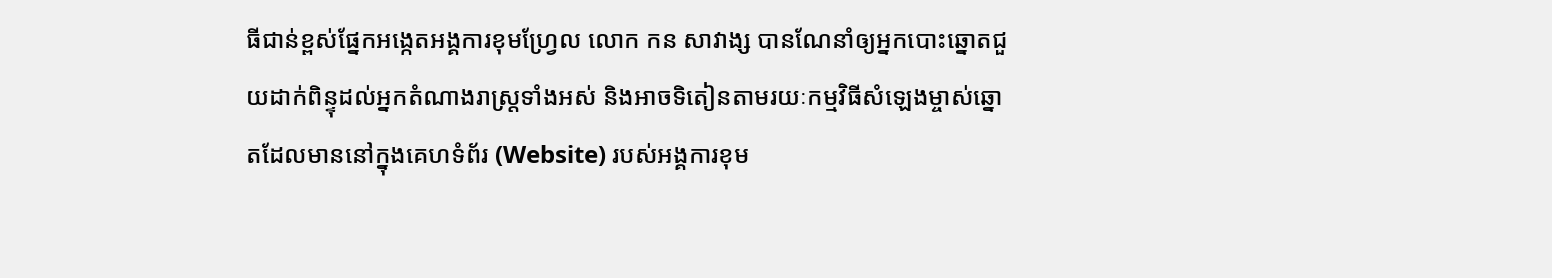ធីជាន់ខ្ពស់ផ្នែកអង្កេតអង្គការខុមហ្វ្រែល លោក កន សាវាង្ស បានណែនាំឲ្យអ្នកបោះឆ្នោតជួយដាក់ពិន្ទុដល់អ្នកតំណាងរាស្ត្រទាំងអស់ និងអាចទិតៀនតាមរយៈកម្មវិធីសំឡេងម្ចាស់ឆ្នោតដែលមាននៅក្នុងគេហទំព័រ (Website) របស់អង្គការខុម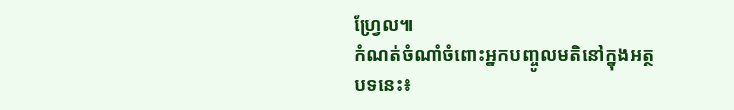ហ្វ្រែល៕
កំណត់ចំណាំចំពោះអ្នកបញ្ចូលមតិនៅក្នុងអត្ថបទនេះ៖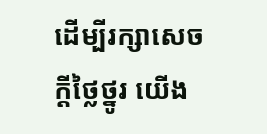ដើម្បីរក្សាសេចក្ដីថ្លៃថ្នូរ យើង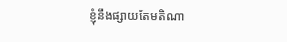ខ្ញុំនឹងផ្សាយតែមតិណា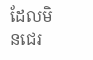ដែលមិនជេរ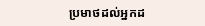ប្រមាថដល់អ្នកដ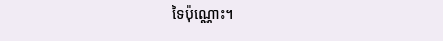ទៃប៉ុណ្ណោះ។